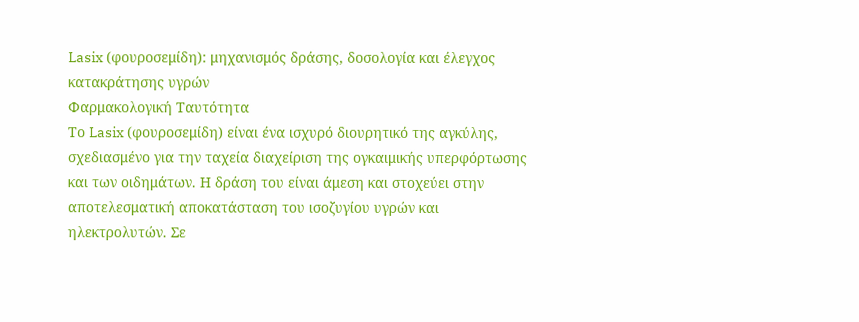Lasix (φουροσεμίδη): μηχανισμός δράσης, δοσολογία και έλεγχος κατακράτησης υγρών
Φαρμακολογική Ταυτότητα
Το Lasix (φουροσεμίδη) είναι ένα ισχυρό διουρητικό της αγκύλης, σχεδιασμένο για την ταχεία διαχείριση της ογκαιμικής υπερφόρτωσης και των οιδημάτων. Η δράση του είναι άμεση και στοχεύει στην αποτελεσματική αποκατάσταση του ισοζυγίου υγρών και ηλεκτρολυτών. Σε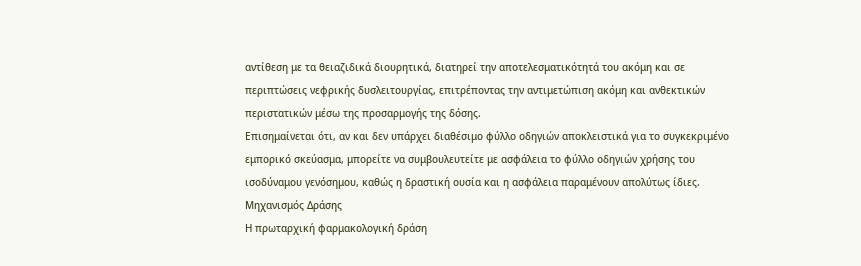αντίθεση με τα θειαζιδικά διουρητικά, διατηρεί την αποτελεσματικότητά του ακόμη και σε περιπτώσεις νεφρικής δυσλειτουργίας, επιτρέποντας την αντιμετώπιση ακόμη και ανθεκτικών περιστατικών μέσω της προσαρμογής της δόσης.
Επισημαίνεται ότι, αν και δεν υπάρχει διαθέσιμο φύλλο οδηγιών αποκλειστικά για το συγκεκριμένο εμπορικό σκεύασμα, μπορείτε να συμβουλευτείτε με ασφάλεια το φύλλο οδηγιών χρήσης του ισοδύναμου γενόσημου, καθώς η δραστική ουσία και η ασφάλεια παραμένουν απολύτως ίδιες.
Μηχανισμός Δράσης
Η πρωταρχική φαρμακολογική δράση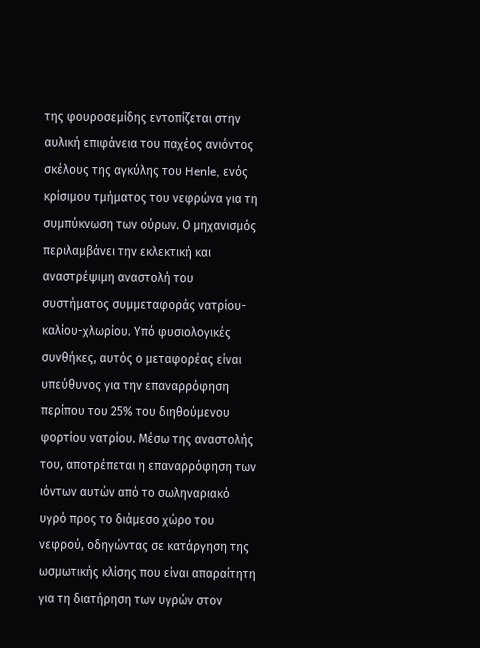της φουροσεμίδης εντοπίζεται στην αυλική επιφάνεια του παχέος ανιόντος σκέλους της αγκύλης του Henle, ενός κρίσιμου τμήματος του νεφρώνα για τη συμπύκνωση των ούρων. Ο μηχανισμός περιλαμβάνει την εκλεκτική και αναστρέψιμη αναστολή του συστήματος συμμεταφοράς νατρίου-καλίου-χλωρίου. Υπό φυσιολογικές συνθήκες, αυτός ο μεταφορέας είναι υπεύθυνος για την επαναρρόφηση περίπου του 25% του διηθούμενου φορτίου νατρίου. Μέσω της αναστολής του, αποτρέπεται η επαναρρόφηση των ιόντων αυτών από το σωληναριακό υγρό προς το διάμεσο χώρο του νεφρού, οδηγώντας σε κατάργηση της ωσμωτικής κλίσης που είναι απαραίτητη για τη διατήρηση των υγρών στον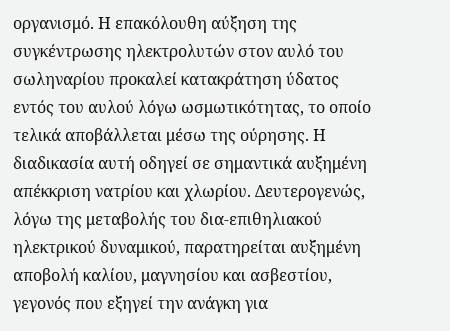οργανισμό. Η επακόλουθη αύξηση της συγκέντρωσης ηλεκτρολυτών στον αυλό του σωληναρίου προκαλεί κατακράτηση ύδατος εντός του αυλού λόγω ωσμωτικότητας, το οποίο τελικά αποβάλλεται μέσω της ούρησης. Η διαδικασία αυτή οδηγεί σε σημαντικά αυξημένη απέκκριση νατρίου και χλωρίου. Δευτερογενώς, λόγω της μεταβολής του δια-επιθηλιακού ηλεκτρικού δυναμικού, παρατηρείται αυξημένη αποβολή καλίου, μαγνησίου και ασβεστίου, γεγονός που εξηγεί την ανάγκη για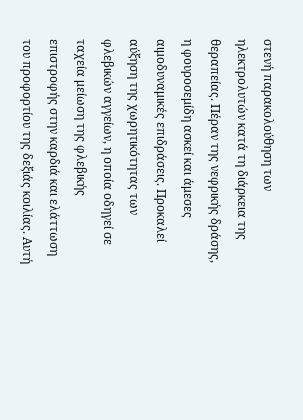στενή παρακολούθηση των ηλεκτρολυτών κατά τη διάρκεια της θεραπείας. Πέραν της νεφρικής δράσης, η φουροσεμίδη ασκεί και άμεσες αιμοδυναμικές επιδράσεις. Προκαλεί αύξηση της χωρητικότητας των φλεβικών αγγείων, η οποία οδηγεί σε ταχεία μείωση της φλεβικής επιστροφής στην καρδιά και ελάττωση του προφορτίου της δεξιάς κοιλίας. Αυτή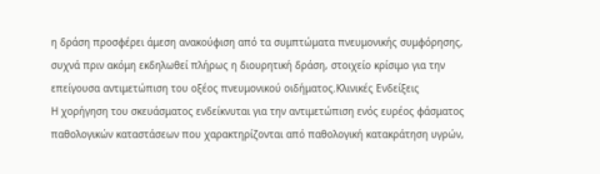η δράση προσφέρει άμεση ανακούφιση από τα συμπτώματα πνευμονικής συμφόρησης, συχνά πριν ακόμη εκδηλωθεί πλήρως η διουρητική δράση, στοιχείο κρίσιμο για την επείγουσα αντιμετώπιση του οξέος πνευμονικού οιδήματος.Κλινικές Ενδείξεις
Η χορήγηση του σκευάσματος ενδείκνυται για την αντιμετώπιση ενός ευρέος φάσματος παθολογικών καταστάσεων που χαρακτηρίζονται από παθολογική κατακράτηση υγρών,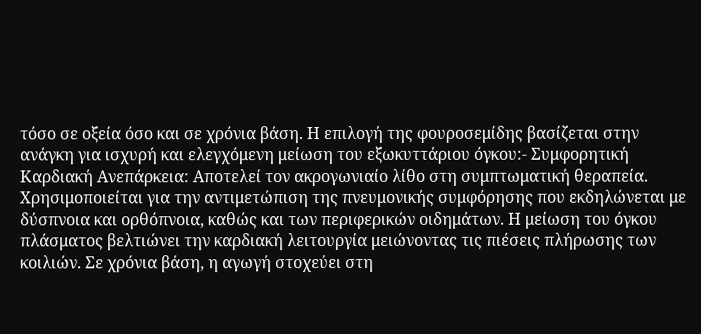τόσο σε οξεία όσο και σε χρόνια βάση. Η επιλογή της φουροσεμίδης βασίζεται στην ανάγκη για ισχυρή και ελεγχόμενη μείωση του εξωκυττάριου όγκου:- Συμφορητική Καρδιακή Ανεπάρκεια: Αποτελεί τον ακρογωνιαίο λίθο στη συμπτωματική θεραπεία. Χρησιμοποιείται για την αντιμετώπιση της πνευμονικής συμφόρησης που εκδηλώνεται με δύσπνοια και ορθόπνοια, καθώς και των περιφερικών οιδημάτων. Η μείωση του όγκου πλάσματος βελτιώνει την καρδιακή λειτουργία μειώνοντας τις πιέσεις πλήρωσης των κοιλιών. Σε χρόνια βάση, η αγωγή στοχεύει στη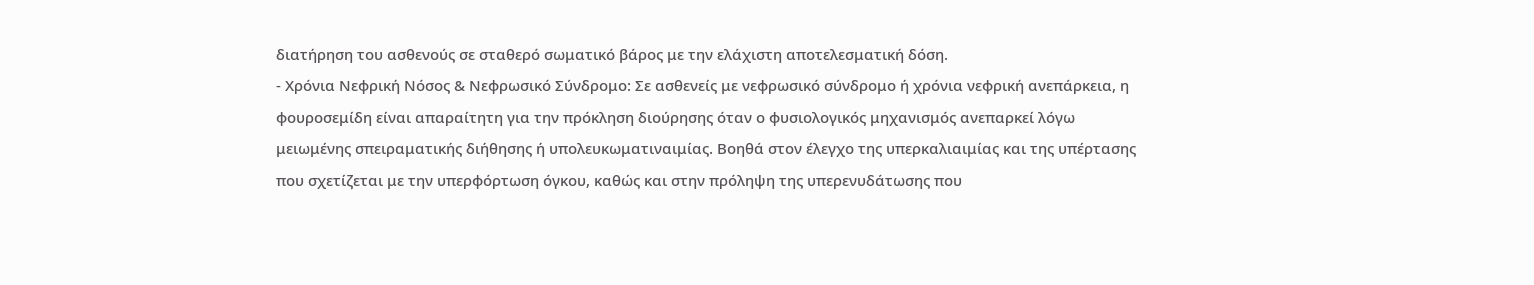διατήρηση του ασθενούς σε σταθερό σωματικό βάρος με την ελάχιστη αποτελεσματική δόση.
- Χρόνια Νεφρική Νόσος & Νεφρωσικό Σύνδρομο: Σε ασθενείς με νεφρωσικό σύνδρομο ή χρόνια νεφρική ανεπάρκεια, η φουροσεμίδη είναι απαραίτητη για την πρόκληση διούρησης όταν ο φυσιολογικός μηχανισμός ανεπαρκεί λόγω μειωμένης σπειραματικής διήθησης ή υπολευκωματιναιμίας. Βοηθά στον έλεγχο της υπερκαλιαιμίας και της υπέρτασης που σχετίζεται με την υπερφόρτωση όγκου, καθώς και στην πρόληψη της υπερενυδάτωσης που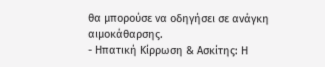θα μπορούσε να οδηγήσει σε ανάγκη αιμοκάθαρσης.
- Ηπατική Κίρρωση & Ασκίτης: Η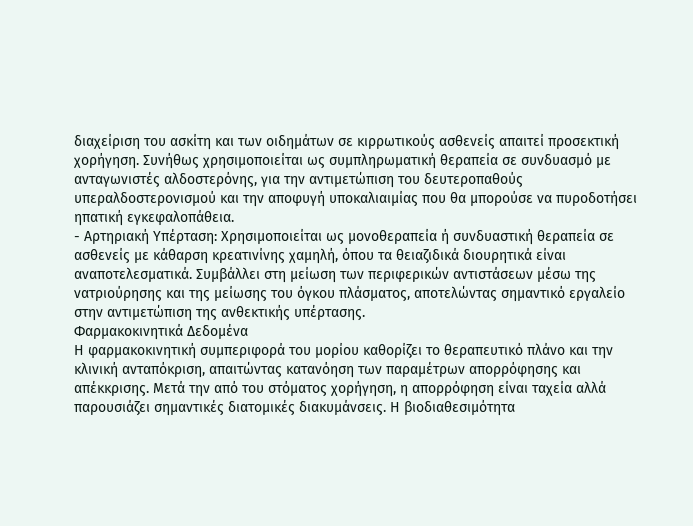διαχείριση του ασκίτη και των οιδημάτων σε κιρρωτικούς ασθενείς απαιτεί προσεκτική χορήγηση. Συνήθως χρησιμοποιείται ως συμπληρωματική θεραπεία σε συνδυασμό με ανταγωνιστές αλδοστερόνης, για την αντιμετώπιση του δευτεροπαθούς υπεραλδοστερονισμού και την αποφυγή υποκαλιαιμίας που θα μπορούσε να πυροδοτήσει ηπατική εγκεφαλοπάθεια.
- Αρτηριακή Υπέρταση: Χρησιμοποιείται ως μονοθεραπεία ή συνδυαστική θεραπεία σε ασθενείς με κάθαρση κρεατινίνης χαμηλή, όπου τα θειαζιδικά διουρητικά είναι αναποτελεσματικά. Συμβάλλει στη μείωση των περιφερικών αντιστάσεων μέσω της νατριούρησης και της μείωσης του όγκου πλάσματος, αποτελώντας σημαντικό εργαλείο στην αντιμετώπιση της ανθεκτικής υπέρτασης.
Φαρμακοκινητικά Δεδομένα
Η φαρμακοκινητική συμπεριφορά του μορίου καθορίζει το θεραπευτικό πλάνο και την κλινική ανταπόκριση, απαιτώντας κατανόηση των παραμέτρων απορρόφησης και απέκκρισης. Μετά την από του στόματος χορήγηση, η απορρόφηση είναι ταχεία αλλά παρουσιάζει σημαντικές διατομικές διακυμάνσεις. Η βιοδιαθεσιμότητα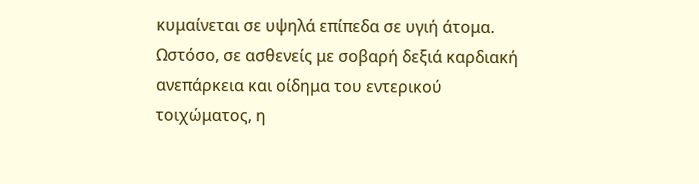κυμαίνεται σε υψηλά επίπεδα σε υγιή άτομα. Ωστόσο, σε ασθενείς με σοβαρή δεξιά καρδιακή ανεπάρκεια και οίδημα του εντερικού τοιχώματος, η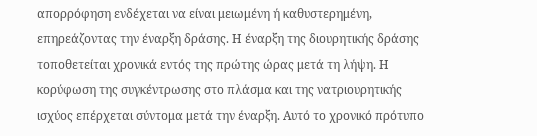απορρόφηση ενδέχεται να είναι μειωμένη ή καθυστερημένη, επηρεάζοντας την έναρξη δράσης. Η έναρξη της διουρητικής δράσης τοποθετείται χρονικά εντός της πρώτης ώρας μετά τη λήψη. Η κορύφωση της συγκέντρωσης στο πλάσμα και της νατριουρητικής ισχύος επέρχεται σύντομα μετά την έναρξη. Αυτό το χρονικό πρότυπο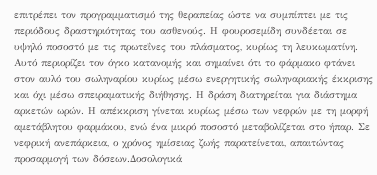επιτρέπει τον προγραμματισμό της θεραπείας ώστε να συμπίπτει με τις περιόδους δραστηριότητας του ασθενούς. Η φουροσεμίδη συνδέεται σε υψηλό ποσοστό με τις πρωτεΐνες του πλάσματος, κυρίως τη λευκωματίνη. Αυτό περιορίζει τον όγκο κατανομής και σημαίνει ότι το φάρμακο φτάνει στον αυλό του σωληναρίου κυρίως μέσω ενεργητικής σωληναριακής έκκρισης και όχι μέσω σπειραματικής διήθησης. Η δράση διατηρείται για διάστημα αρκετών ωρών. Η απέκκριση γίνεται κυρίως μέσω των νεφρών με τη μορφή αμετάβλητου φαρμάκου, ενώ ένα μικρό ποσοστό μεταβολίζεται στο ήπαρ. Σε νεφρική ανεπάρκεια, ο χρόνος ημίσειας ζωής παρατείνεται, απαιτώντας προσαρμογή των δόσεων.Δοσολογικά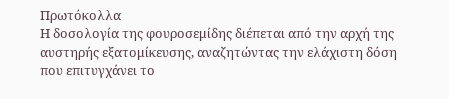Πρωτόκολλα
Η δοσολογία της φουροσεμίδης διέπεται από την αρχή της αυστηρής εξατομίκευσης, αναζητώντας την ελάχιστη δόση που επιτυγχάνει το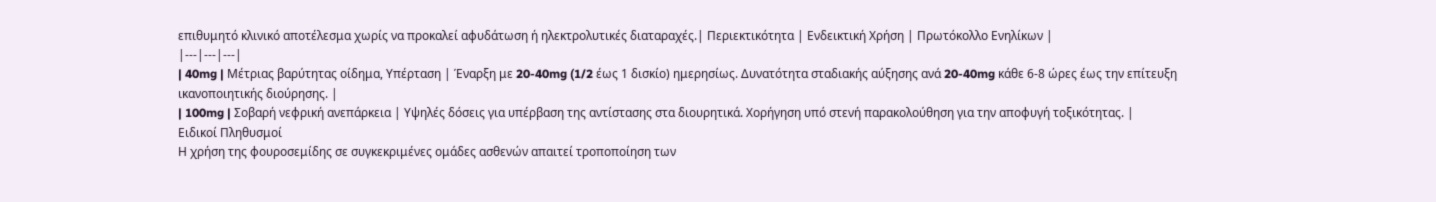επιθυμητό κλινικό αποτέλεσμα χωρίς να προκαλεί αφυδάτωση ή ηλεκτρολυτικές διαταραχές.| Περιεκτικότητα | Ενδεικτική Χρήση | Πρωτόκολλο Ενηλίκων |
|---|---|---|
| 40mg | Μέτριας βαρύτητας οίδημα, Υπέρταση | Έναρξη με 20-40mg (1/2 έως 1 δισκίο) ημερησίως. Δυνατότητα σταδιακής αύξησης ανά 20-40mg κάθε 6-8 ώρες έως την επίτευξη ικανοποιητικής διούρησης. |
| 100mg | Σοβαρή νεφρική ανεπάρκεια | Υψηλές δόσεις για υπέρβαση της αντίστασης στα διουρητικά. Χορήγηση υπό στενή παρακολούθηση για την αποφυγή τοξικότητας. |
Ειδικοί Πληθυσμοί
Η χρήση της φουροσεμίδης σε συγκεκριμένες ομάδες ασθενών απαιτεί τροποποίηση των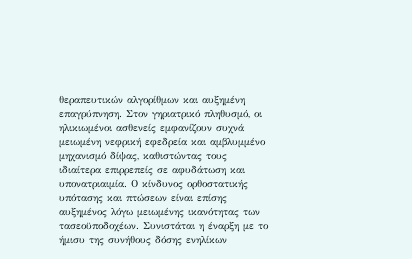θεραπευτικών αλγορίθμων και αυξημένη επαγρύπνηση. Στον γηριατρικό πληθυσμό, οι ηλικιωμένοι ασθενείς εμφανίζουν συχνά μειωμένη νεφρική εφεδρεία και αμβλυμμένο μηχανισμό δίψας, καθιστώντας τους ιδιαίτερα επιρρεπείς σε αφυδάτωση και υπονατριαιμία. Ο κίνδυνος ορθοστατικής υπότασης και πτώσεων είναι επίσης αυξημένος λόγω μειωμένης ικανότητας των τασεοϋποδοχέων. Συνιστάται η έναρξη με το ήμισυ της συνήθους δόσης ενηλίκων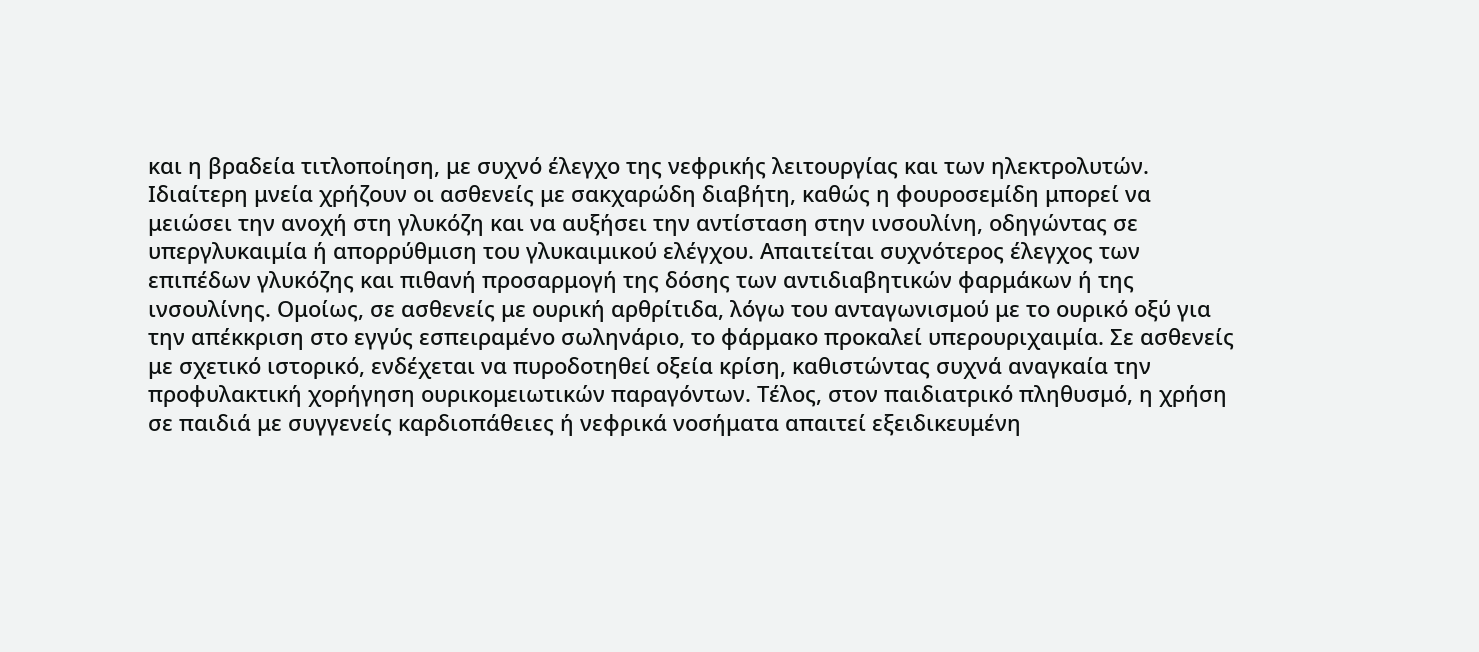και η βραδεία τιτλοποίηση, με συχνό έλεγχο της νεφρικής λειτουργίας και των ηλεκτρολυτών. Ιδιαίτερη μνεία χρήζουν οι ασθενείς με σακχαρώδη διαβήτη, καθώς η φουροσεμίδη μπορεί να μειώσει την ανοχή στη γλυκόζη και να αυξήσει την αντίσταση στην ινσουλίνη, οδηγώντας σε υπεργλυκαιμία ή απορρύθμιση του γλυκαιμικού ελέγχου. Απαιτείται συχνότερος έλεγχος των επιπέδων γλυκόζης και πιθανή προσαρμογή της δόσης των αντιδιαβητικών φαρμάκων ή της ινσουλίνης. Ομοίως, σε ασθενείς με ουρική αρθρίτιδα, λόγω του ανταγωνισμού με το ουρικό οξύ για την απέκκριση στο εγγύς εσπειραμένο σωληνάριο, το φάρμακο προκαλεί υπερουριχαιμία. Σε ασθενείς με σχετικό ιστορικό, ενδέχεται να πυροδοτηθεί οξεία κρίση, καθιστώντας συχνά αναγκαία την προφυλακτική χορήγηση ουρικoμειωτικών παραγόντων. Τέλος, στον παιδιατρικό πληθυσμό, η χρήση σε παιδιά με συγγενείς καρδιοπάθειες ή νεφρικά νοσήματα απαιτεί εξειδικευμένη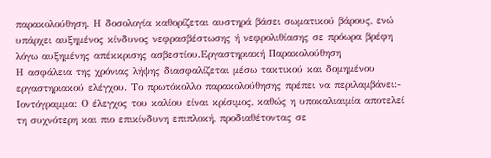παρακολούθηση. Η δοσολογία καθορίζεται αυστηρά βάσει σωματικού βάρους, ενώ υπάρχει αυξημένος κίνδυνος νεφρασβέστωσης ή νεφρολιθίασης σε πρόωρα βρέφη λόγω αυξημένης απέκκρισης ασβεστίου.Εργαστηριακή Παρακολούθηση
Η ασφάλεια της χρόνιας λήψης διασφαλίζεται μέσω τακτικού και δομημένου εργαστηριακού ελέγχου. Το πρωτόκολλο παρακολούθησης πρέπει να περιλαμβάνει:- Ιοντόγραμμα: Ο έλεγχος του καλίου είναι κρίσιμος, καθώς η υποκαλιαιμία αποτελεί τη συχνότερη και πιο επικίνδυνη επιπλοκή, προδιαθέτοντας σε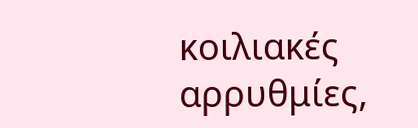κοιλιακές αρρυθμίες,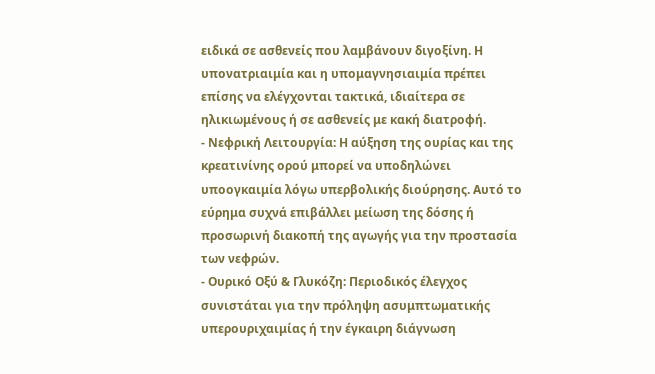ειδικά σε ασθενείς που λαμβάνουν διγοξίνη. Η υπονατριαιμία και η υπομαγνησιαιμία πρέπει επίσης να ελέγχονται τακτικά, ιδιαίτερα σε ηλικιωμένους ή σε ασθενείς με κακή διατροφή.
- Νεφρική Λειτουργία: Η αύξηση της ουρίας και της κρεατινίνης ορού μπορεί να υποδηλώνει υποογκαιμία λόγω υπερβολικής διούρησης. Αυτό το εύρημα συχνά επιβάλλει μείωση της δόσης ή προσωρινή διακοπή της αγωγής για την προστασία των νεφρών.
- Ουρικό Οξύ & Γλυκόζη: Περιοδικός έλεγχος συνιστάται για την πρόληψη ασυμπτωματικής υπερουριχαιμίας ή την έγκαιρη διάγνωση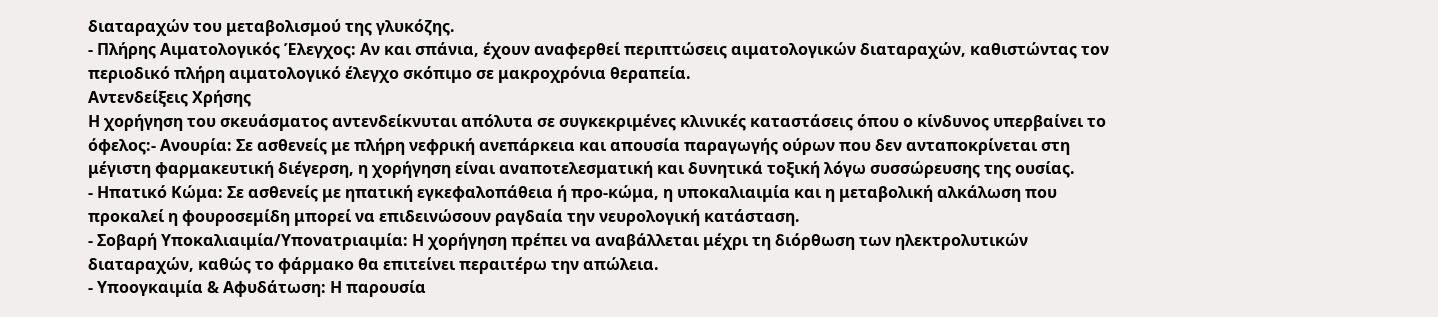διαταραχών του μεταβολισμού της γλυκόζης.
- Πλήρης Αιματολογικός Έλεγχος: Αν και σπάνια, έχουν αναφερθεί περιπτώσεις αιματολογικών διαταραχών, καθιστώντας τον περιοδικό πλήρη αιματολογικό έλεγχο σκόπιμο σε μακροχρόνια θεραπεία.
Αντενδείξεις Χρήσης
Η χορήγηση του σκευάσματος αντενδείκνυται απόλυτα σε συγκεκριμένες κλινικές καταστάσεις όπου ο κίνδυνος υπερβαίνει το όφελος:- Ανουρία: Σε ασθενείς με πλήρη νεφρική ανεπάρκεια και απουσία παραγωγής ούρων που δεν ανταποκρίνεται στη μέγιστη φαρμακευτική διέγερση, η χορήγηση είναι αναποτελεσματική και δυνητικά τοξική λόγω συσσώρευσης της ουσίας.
- Ηπατικό Κώμα: Σε ασθενείς με ηπατική εγκεφαλοπάθεια ή προ-κώμα, η υποκαλιαιμία και η μεταβολική αλκάλωση που προκαλεί η φουροσεμίδη μπορεί να επιδεινώσουν ραγδαία την νευρολογική κατάσταση.
- Σοβαρή Υποκαλιαιμία/Υπονατριαιμία: Η χορήγηση πρέπει να αναβάλλεται μέχρι τη διόρθωση των ηλεκτρολυτικών διαταραχών, καθώς το φάρμακο θα επιτείνει περαιτέρω την απώλεια.
- Υποογκαιμία & Αφυδάτωση: Η παρουσία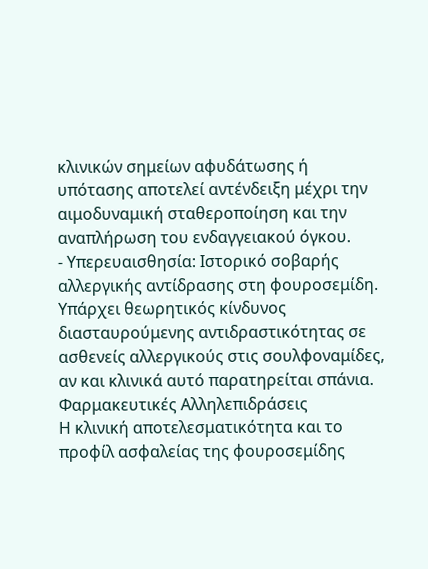κλινικών σημείων αφυδάτωσης ή υπότασης αποτελεί αντένδειξη μέχρι την αιμοδυναμική σταθεροποίηση και την αναπλήρωση του ενδαγγειακού όγκου.
- Υπερευαισθησία: Ιστορικό σοβαρής αλλεργικής αντίδρασης στη φουροσεμίδη. Υπάρχει θεωρητικός κίνδυνος διασταυρούμενης αντιδραστικότητας σε ασθενείς αλλεργικούς στις σουλφοναμίδες, αν και κλινικά αυτό παρατηρείται σπάνια.
Φαρμακευτικές Αλληλεπιδράσεις
Η κλινική αποτελεσματικότητα και το προφίλ ασφαλείας της φουροσεμίδης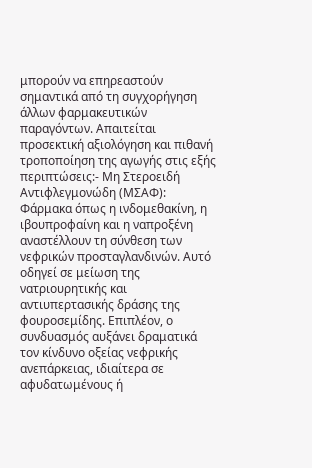μπορούν να επηρεαστούν σημαντικά από τη συγχορήγηση άλλων φαρμακευτικών παραγόντων. Απαιτείται προσεκτική αξιολόγηση και πιθανή τροποποίηση της αγωγής στις εξής περιπτώσεις:- Μη Στεροειδή Αντιφλεγμονώδη (ΜΣΑΦ): Φάρμακα όπως η ινδομεθακίνη, η ιβουπροφαίνη και η ναπροξένη αναστέλλουν τη σύνθεση των νεφρικών προσταγλανδινών. Αυτό οδηγεί σε μείωση της νατριουρητικής και αντιυπερτασικής δράσης της φουροσεμίδης. Επιπλέον, ο συνδυασμός αυξάνει δραματικά τον κίνδυνο οξείας νεφρικής ανεπάρκειας, ιδιαίτερα σε αφυδατωμένους ή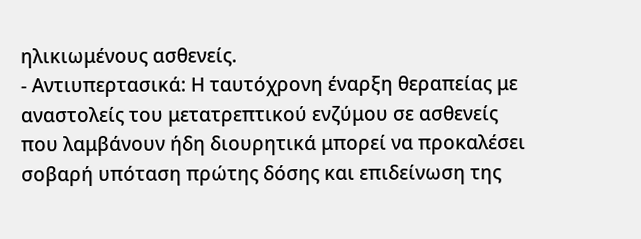ηλικιωμένους ασθενείς.
- Αντιυπερτασικά: Η ταυτόχρονη έναρξη θεραπείας με αναστολείς του μετατρεπτικού ενζύμου σε ασθενείς που λαμβάνουν ήδη διουρητικά μπορεί να προκαλέσει σοβαρή υπόταση πρώτης δόσης και επιδείνωση της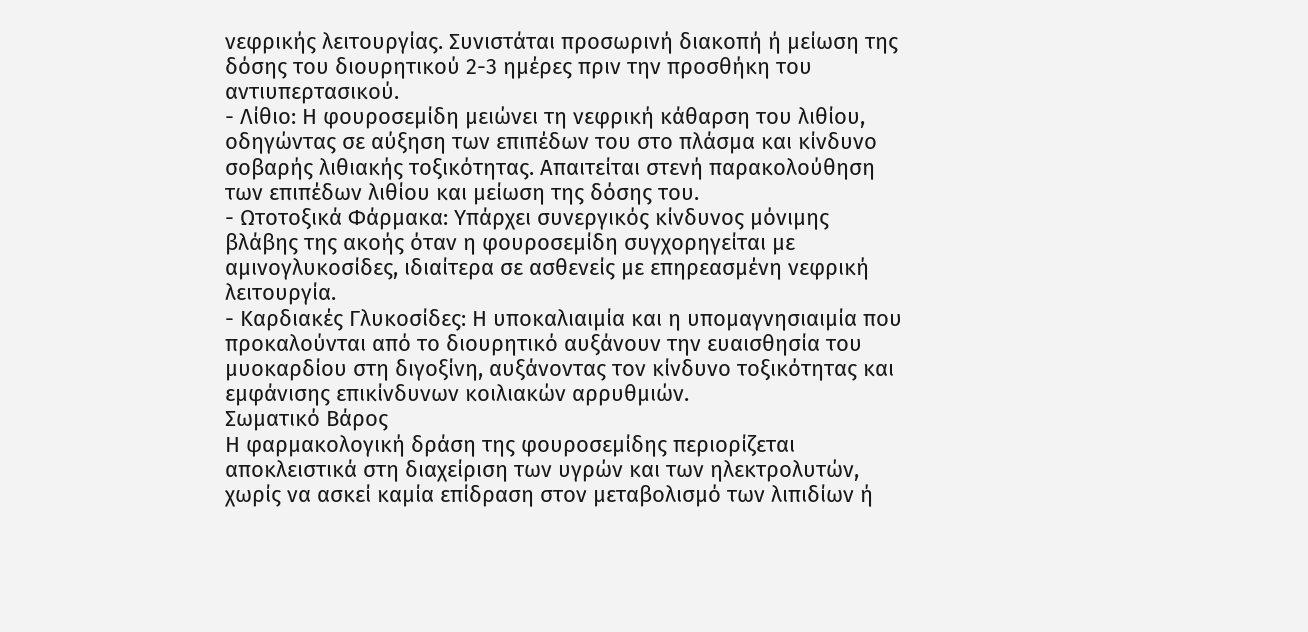νεφρικής λειτουργίας. Συνιστάται προσωρινή διακοπή ή μείωση της δόσης του διουρητικού 2-3 ημέρες πριν την προσθήκη του αντιυπερτασικού.
- Λίθιο: Η φουροσεμίδη μειώνει τη νεφρική κάθαρση του λιθίου, οδηγώντας σε αύξηση των επιπέδων του στο πλάσμα και κίνδυνο σοβαρής λιθιακής τοξικότητας. Απαιτείται στενή παρακολούθηση των επιπέδων λιθίου και μείωση της δόσης του.
- Ωτοτοξικά Φάρμακα: Υπάρχει συνεργικός κίνδυνος μόνιμης βλάβης της ακοής όταν η φουροσεμίδη συγχορηγείται με αμινογλυκοσίδες, ιδιαίτερα σε ασθενείς με επηρεασμένη νεφρική λειτουργία.
- Καρδιακές Γλυκοσίδες: Η υποκαλιαιμία και η υπομαγνησιαιμία που προκαλούνται από το διουρητικό αυξάνουν την ευαισθησία του μυοκαρδίου στη διγοξίνη, αυξάνοντας τον κίνδυνο τοξικότητας και εμφάνισης επικίνδυνων κοιλιακών αρρυθμιών.
Σωματικό Βάρος
Η φαρμακολογική δράση της φουροσεμίδης περιορίζεται αποκλειστικά στη διαχείριση των υγρών και των ηλεκτρολυτών, χωρίς να ασκεί καμία επίδραση στον μεταβολισμό των λιπιδίων ή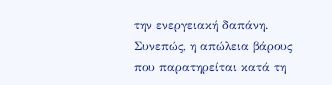την ενεργειακή δαπάνη. Συνεπώς, η απώλεια βάρους που παρατηρείται κατά τη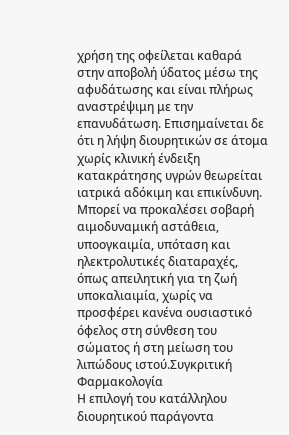χρήση της οφείλεται καθαρά στην αποβολή ύδατος μέσω της αφυδάτωσης και είναι πλήρως αναστρέψιμη με την επανυδάτωση. Επισημαίνεται δε ότι η λήψη διουρητικών σε άτομα χωρίς κλινική ένδειξη κατακράτησης υγρών θεωρείται ιατρικά αδόκιμη και επικίνδυνη. Μπορεί να προκαλέσει σοβαρή αιμοδυναμική αστάθεια, υποογκαιμία, υπόταση και ηλεκτρολυτικές διαταραχές, όπως απειλητική για τη ζωή υποκαλιαιμία, χωρίς να προσφέρει κανένα ουσιαστικό όφελος στη σύνθεση του σώματος ή στη μείωση του λιπώδους ιστού.Συγκριτική Φαρμακολογία
Η επιλογή του κατάλληλου διουρητικού παράγοντα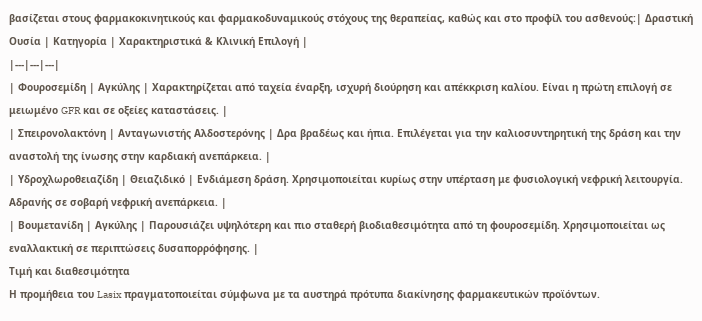βασίζεται στους φαρμακοκινητικούς και φαρμακοδυναμικούς στόχους της θεραπείας, καθώς και στο προφίλ του ασθενούς:| Δραστική Ουσία | Κατηγορία | Χαρακτηριστικά & Κλινική Επιλογή |
|---|---|---|
| Φουροσεμίδη | Αγκύλης | Χαρακτηρίζεται από ταχεία έναρξη, ισχυρή διούρηση και απέκκριση καλίου. Είναι η πρώτη επιλογή σε μειωμένο GFR και σε οξείες καταστάσεις. |
| Σπειρονολακτόνη | Ανταγωνιστής Αλδοστερόνης | Δρα βραδέως και ήπια. Επιλέγεται για την καλιοσυντηρητική της δράση και την αναστολή της ίνωσης στην καρδιακή ανεπάρκεια. |
| Υδροχλωροθειαζίδη | Θειαζιδικό | Ενδιάμεση δράση. Χρησιμοποιείται κυρίως στην υπέρταση με φυσιολογική νεφρική λειτουργία. Αδρανής σε σοβαρή νεφρική ανεπάρκεια. |
| Βουμετανίδη | Αγκύλης | Παρουσιάζει υψηλότερη και πιο σταθερή βιοδιαθεσιμότητα από τη φουροσεμίδη. Χρησιμοποιείται ως εναλλακτική σε περιπτώσεις δυσαπορρόφησης. |
Τιμή και διαθεσιμότητα
Η προμήθεια του Lasix πραγματοποιείται σύμφωνα με τα αυστηρά πρότυπα διακίνησης φαρμακευτικών προϊόντων.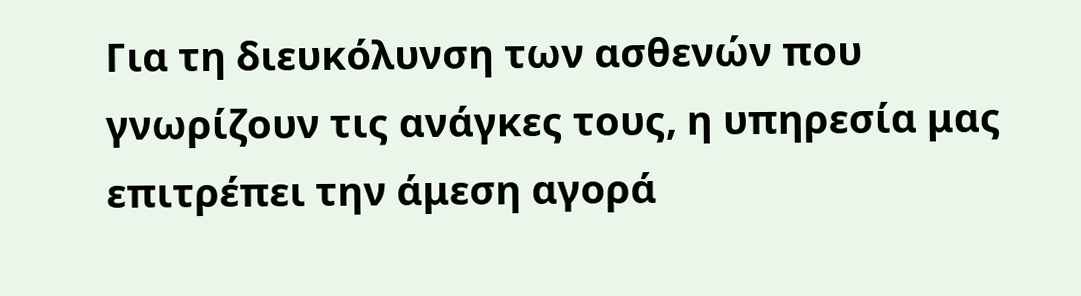Για τη διευκόλυνση των ασθενών που γνωρίζουν τις ανάγκες τους, η υπηρεσία μας επιτρέπει την άμεση αγορά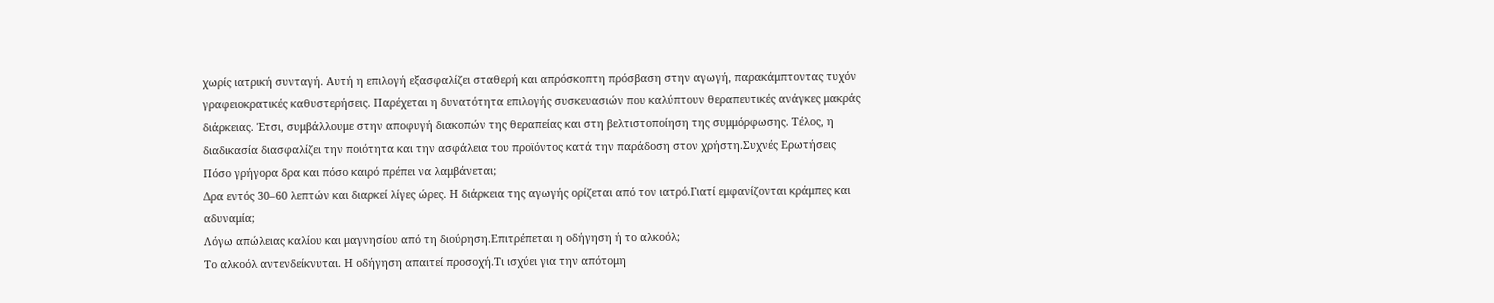χωρίς ιατρική συνταγή. Αυτή η επιλογή εξασφαλίζει σταθερή και απρόσκοπτη πρόσβαση στην αγωγή, παρακάμπτοντας τυχόν γραφειοκρατικές καθυστερήσεις. Παρέχεται η δυνατότητα επιλογής συσκευασιών που καλύπτουν θεραπευτικές ανάγκες μακράς διάρκειας. Έτσι, συμβάλλουμε στην αποφυγή διακοπών της θεραπείας και στη βελτιστοποίηση της συμμόρφωσης. Τέλος, η διαδικασία διασφαλίζει την ποιότητα και την ασφάλεια του προϊόντος κατά την παράδοση στον χρήστη.Συχνές Ερωτήσεις
Πόσο γρήγορα δρα και πόσο καιρό πρέπει να λαμβάνεται;
Δρα εντός 30–60 λεπτών και διαρκεί λίγες ώρες. Η διάρκεια της αγωγής ορίζεται από τον ιατρό.Γιατί εμφανίζονται κράμπες και αδυναμία;
Λόγω απώλειας καλίου και μαγνησίου από τη διούρηση.Επιτρέπεται η οδήγηση ή το αλκοόλ;
Το αλκοόλ αντενδείκνυται. Η οδήγηση απαιτεί προσοχή.Τι ισχύει για την απότομη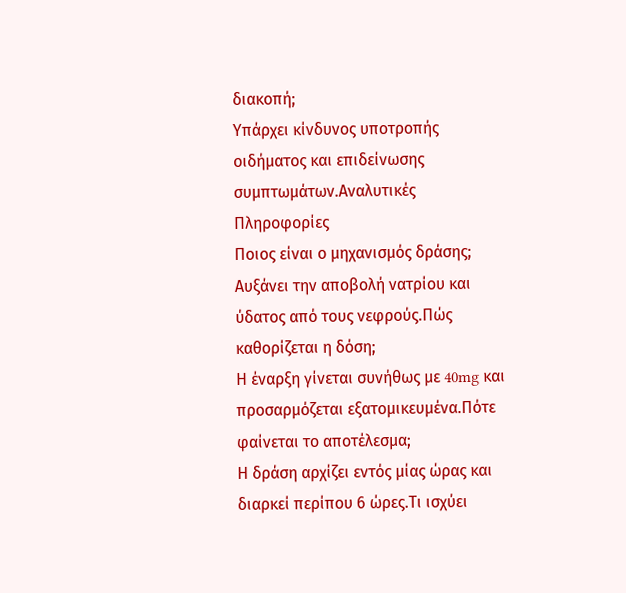διακοπή;
Υπάρχει κίνδυνος υποτροπής οιδήματος και επιδείνωσης συμπτωμάτων.Αναλυτικές Πληροφορίες
Ποιος είναι ο μηχανισμός δράσης;
Αυξάνει την αποβολή νατρίου και ύδατος από τους νεφρούς.Πώς καθορίζεται η δόση;
Η έναρξη γίνεται συνήθως με 40mg και προσαρμόζεται εξατομικευμένα.Πότε φαίνεται το αποτέλεσμα;
Η δράση αρχίζει εντός μίας ώρας και διαρκεί περίπου 6 ώρες.Τι ισχύει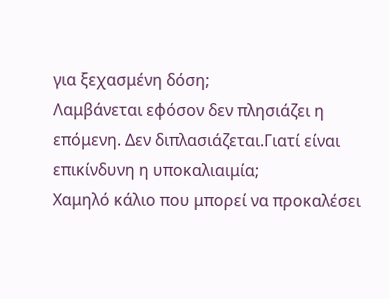για ξεχασμένη δόση;
Λαμβάνεται εφόσον δεν πλησιάζει η επόμενη. Δεν διπλασιάζεται.Γιατί είναι επικίνδυνη η υποκαλιαιμία;
Χαμηλό κάλιο που μπορεί να προκαλέσει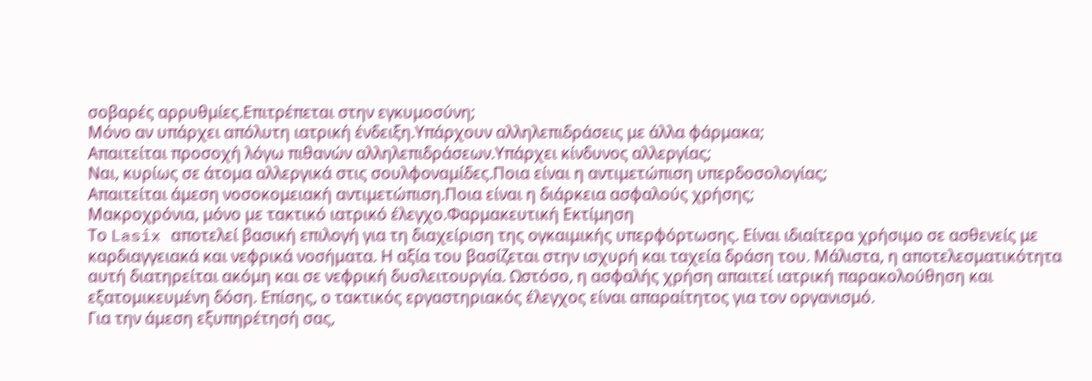σοβαρές αρρυθμίες.Επιτρέπεται στην εγκυμοσύνη;
Μόνο αν υπάρχει απόλυτη ιατρική ένδειξη.Υπάρχουν αλληλεπιδράσεις με άλλα φάρμακα;
Απαιτείται προσοχή λόγω πιθανών αλληλεπιδράσεων.Υπάρχει κίνδυνος αλλεργίας;
Ναι, κυρίως σε άτομα αλλεργικά στις σουλφοναμίδες.Ποια είναι η αντιμετώπιση υπερδοσολογίας;
Απαιτείται άμεση νοσοκομειακή αντιμετώπιση.Ποια είναι η διάρκεια ασφαλούς χρήσης;
Μακροχρόνια, μόνο με τακτικό ιατρικό έλεγχο.Φαρμακευτική Εκτίμηση
Το Lasix αποτελεί βασική επιλογή για τη διαχείριση της ογκαιμικής υπερφόρτωσης. Είναι ιδιαίτερα χρήσιμο σε ασθενείς με καρδιαγγειακά και νεφρικά νοσήματα. Η αξία του βασίζεται στην ισχυρή και ταχεία δράση του. Μάλιστα, η αποτελεσματικότητα αυτή διατηρείται ακόμη και σε νεφρική δυσλειτουργία. Ωστόσο, η ασφαλής χρήση απαιτεί ιατρική παρακολούθηση και εξατομικευμένη δόση. Επίσης, ο τακτικός εργαστηριακός έλεγχος είναι απαραίτητος για τον οργανισμό.
Για την άμεση εξυπηρέτησή σας,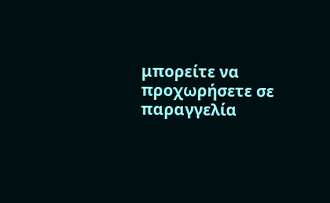μπορείτε να προχωρήσετε σε παραγγελία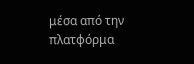μέσα από την πλατφόρμα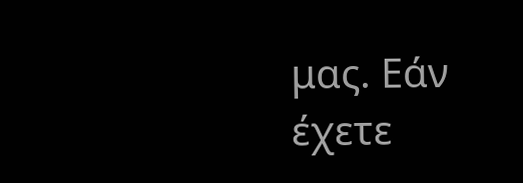μας. Εάν έχετε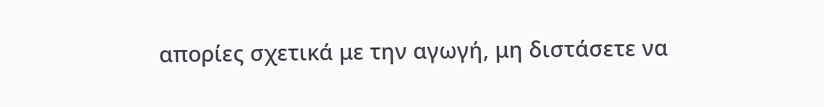απορίες σχετικά με την αγωγή, μη διστάσετε να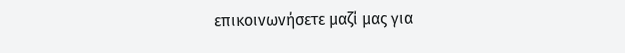επικοινωνήσετε μαζί μας για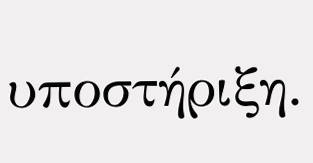υποστήριξη.